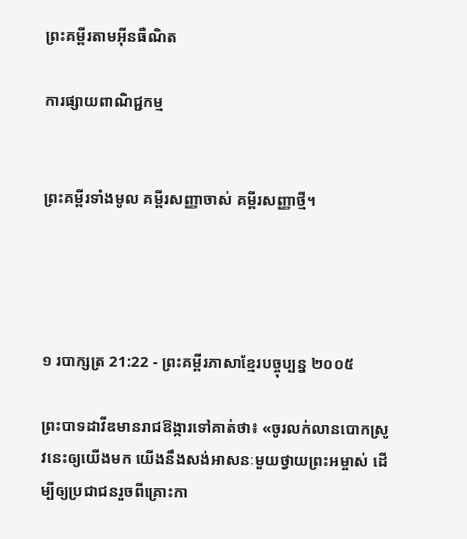ព្រះគម្ពីរតាមអ៊ីនធឺណិត

ការផ្សាយពាណិជ្ជកម្ម


ព្រះគម្ពីរទាំងមូល គម្ពីរសញ្ញាចាស់ គម្ពីរសញ្ញាថ្មី។




១ របា‌ក្សត្រ 21:22 - ព្រះគម្ពីរភាសាខ្មែរបច្ចុប្បន្ន ២០០៥

ព្រះ‌បាទដាវីឌមានរាជ‌ឱង្ការទៅគាត់ថា៖ «ចូរលក់លានបោកស្រូវនេះឲ្យយើងមក យើងនឹងសង់អាសនៈមួយថ្វាយព្រះ‌អម្ចាស់ ដើម្បីឲ្យប្រជា‌ជនរួចពីគ្រោះកា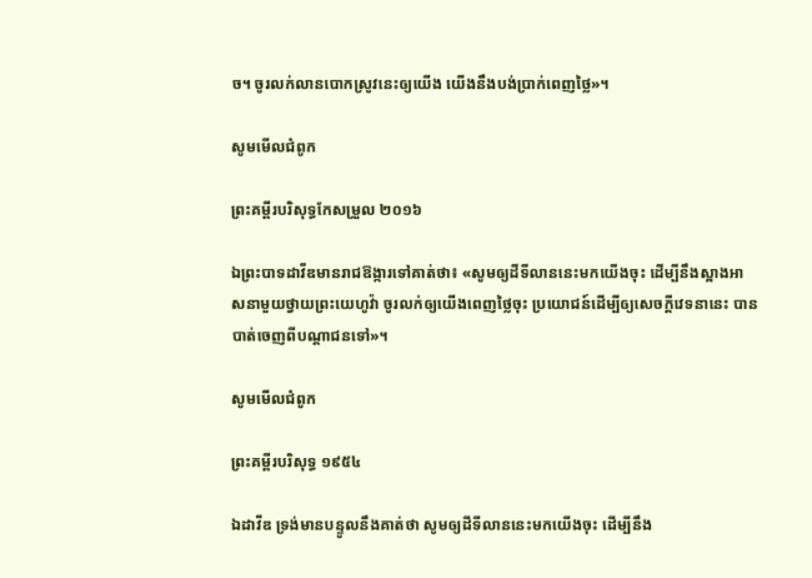ច។ ចូរលក់លានបោកស្រូវនេះឲ្យយើង យើងនឹងបង់ប្រាក់ពេញថ្លៃ»។

សូមមើលជំពូក

ព្រះគម្ពីរបរិសុទ្ធកែសម្រួល ២០១៦

ឯព្រះបាទដាវីឌមានរាជ‌ឱង្ការទៅគាត់ថា៖ «សូមឲ្យដីទីលាននេះមកយើងចុះ ដើម្បីនឹងស្អាងអាស‌នាមួយថ្វាយព្រះ‌យេហូវ៉ា ចូរលក់ឲ្យយើងពេញថ្លៃចុះ ប្រយោជន៍ដើម្បីឲ្យសេចក្ដីវេទនានេះ បានបាត់ចេញពីបណ្ដា‌ជនទៅ»។

សូមមើលជំពូក

ព្រះគម្ពីរបរិសុទ្ធ ១៩៥៤

ឯដាវីឌ ទ្រង់មានបន្ទូលនឹងគាត់ថា សូមឲ្យដីទីលាននេះមកយើងចុះ ដើម្បីនឹង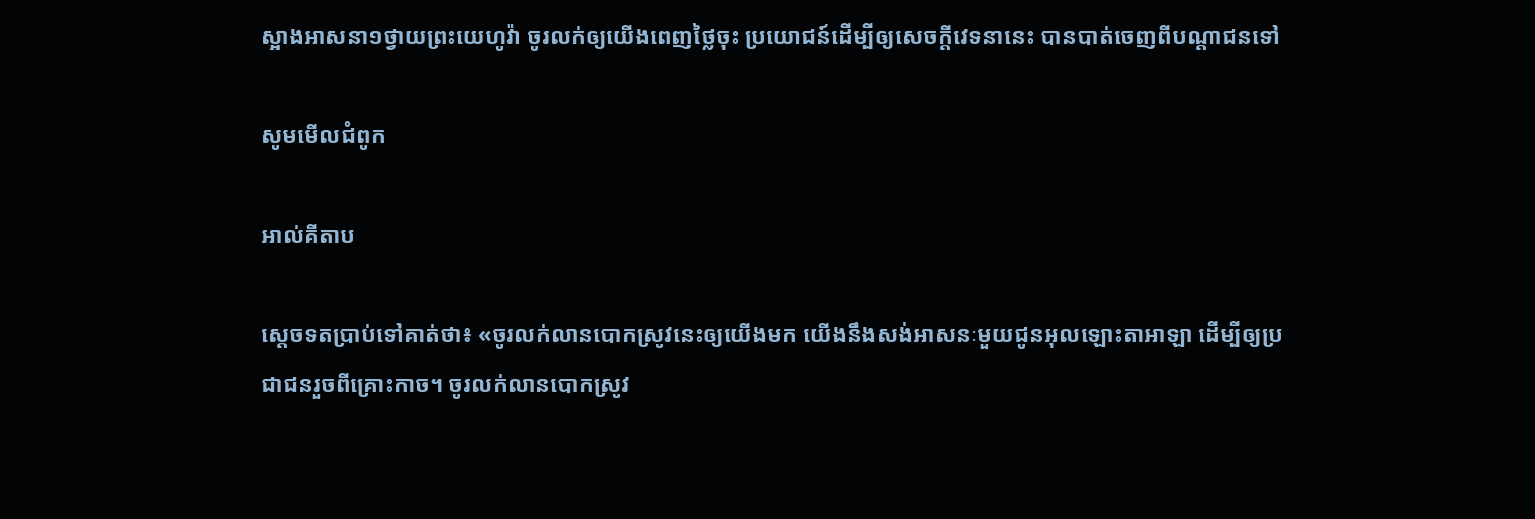ស្អាងអាសនា១ថ្វាយព្រះ‌យេហូវ៉ា ចូរលក់ឲ្យយើងពេញថ្លៃចុះ ប្រយោជន៍ដើម្បីឲ្យសេចក្ដីវេទនានេះ បានបាត់ចេញពីបណ្តាជនទៅ

សូមមើលជំពូក

អាល់គីតាប

ស្តេចទតប្រាប់ទៅគាត់ថា៖ «ចូរលក់លានបោកស្រូវនេះឲ្យយើងមក យើងនឹងសង់អាសនៈមួយជូនអុលឡោះ‌តាអាឡា ដើម្បីឲ្យប្រជា‌ជនរួចពីគ្រោះកាច។ ចូរលក់លានបោកស្រូវ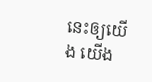នេះឲ្យយើង យើង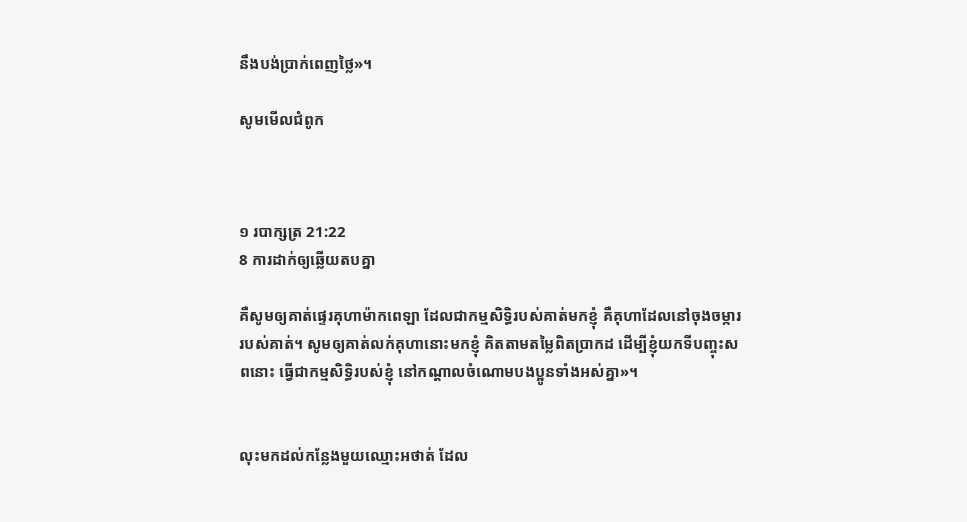នឹងបង់ប្រាក់ពេញថ្លៃ»។

សូមមើលជំពូក



១ របា‌ក្សត្រ 21:22
8 ការដាក់ឲ្យឆ្លើយតបគ្នា

គឺសូមឲ្យគាត់ផ្ទេរគុហាម៉ាកពេ‌ឡា ដែលជាកម្មសិទ្ធិរបស់គាត់មកខ្ញុំ គឺគុហាដែលនៅចុងចម្ការរបស់គាត់។ សូមឲ្យគាត់លក់គុហានោះមកខ្ញុំ គិតតាមតម្លៃពិតប្រាកដ ដើម្បីខ្ញុំយកទីបញ្ចុះសពនោះ ធ្វើជាកម្មសិទ្ធិរបស់ខ្ញុំ នៅកណ្ដាលចំណោមបងប្អូនទាំងអស់គ្នា»។


លុះមកដល់កន្លែងមួយឈ្មោះអថាត់ ដែល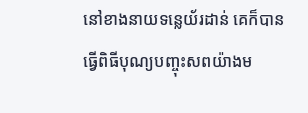នៅខាងនាយទន្លេយ័រដាន់ គេក៏បានធ្វើពិធីបុណ្យបញ្ចុះសពយ៉ាងម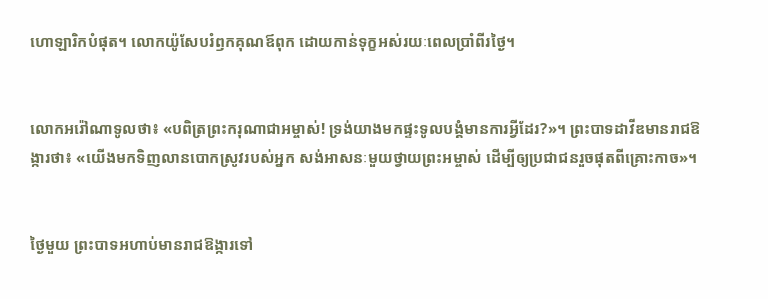ហោ‌ឡារិកបំផុត។ លោកយ៉ូសែបរំឭកគុណឪពុក ដោយកាន់ទុក្ខអស់រយៈពេលប្រាំ‌ពីរថ្ងៃ។


លោកអរ៉ៅ‌ណាទូលថា៖ «បពិត្រព្រះ‌ករុណាជាអម្ចាស់! ទ្រង់យាងមកផ្ទះទូលបង្គំមានការអ្វីដែរ?»។ ព្រះ‌បាទដាវីឌមានរាជ‌ឱង្ការថា៖ «យើងមកទិញលានបោកស្រូវរបស់អ្នក សង់អាសនៈមួយថ្វាយព្រះ‌អម្ចាស់ ដើម្បីឲ្យប្រជា‌ជនរួចផុតពីគ្រោះកាច»។


ថ្ងៃមួយ ព្រះ‌បាទអហាប់មានរាជ‌ឱង្ការទៅ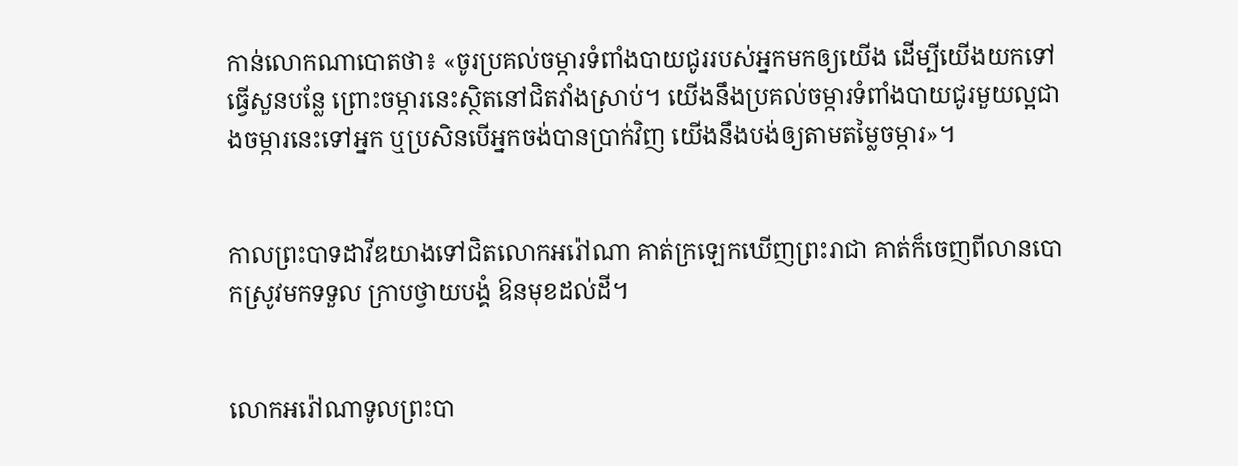កាន់លោកណា‌បោតថា៖ «ចូរប្រគល់ចម្ការទំពាំង‌បាយជូររបស់អ្នកមកឲ្យយើង ដើម្បីយើងយកទៅធ្វើសួនបន្លែ ព្រោះចម្ការនេះស្ថិតនៅជិតវាំងស្រាប់។ យើងនឹងប្រគល់ចម្ការទំពាំង‌បាយជូរមួយល្អជាងចម្ការនេះទៅអ្នក ឬប្រសិនបើអ្នកចង់បានប្រាក់វិញ យើងនឹងបង់ឲ្យតាមតម្លៃចម្ការ»។


កាលព្រះ‌បាទដាវីឌយាងទៅជិតលោកអរ៉ៅ‌ណា គាត់ក្រឡេកឃើញព្រះ‌រាជា គាត់ក៏ចេញពីលានបោកស្រូវមកទទួល ក្រាបថ្វាយ‌បង្គំ ឱនមុខដល់ដី។


លោកអរ៉ៅ‌ណាទូលព្រះ‌បា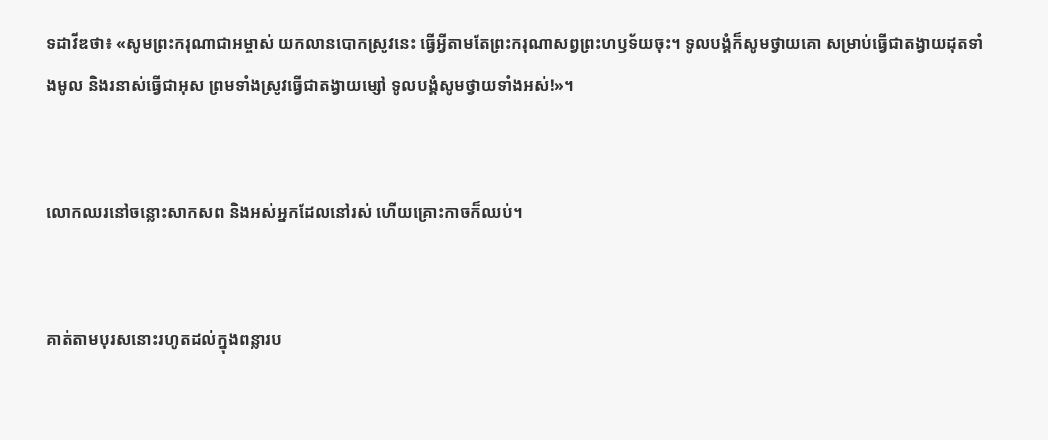ទដាវីឌថា៖ «សូមព្រះ‌ករុណាជាអម្ចាស់ យកលានបោកស្រូវនេះ ធ្វើអ្វីតាមតែព្រះ‌ករុណាសព្វព្រះ‌ហឫទ័យចុះ។ ទូលបង្គំក៏សូមថ្វាយគោ សម្រាប់ធ្វើជាតង្វាយដុតទាំងមូល និងរនាស់ធ្វើជាអុស ព្រមទាំងស្រូវធ្វើជាតង្វាយម្សៅ ទូលបង្គំសូមថ្វាយទាំងអស់!»។


លោកឈរនៅចន្លោះសាក‌សព និងអស់អ្នកដែលនៅរស់ ហើយគ្រោះកាចក៏ឈប់។


គាត់តាមបុរសនោះរហូតដល់ក្នុងពន្លារប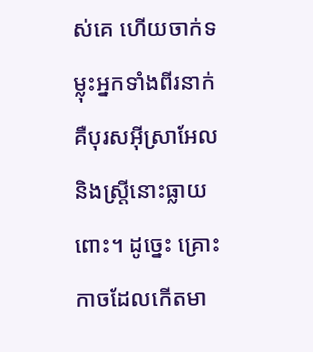ស់គេ ហើយចាក់ទម្លុះអ្នកទាំងពីរនាក់ គឺបុរសអ៊ីស្រា‌អែល និងស្ត្រីនោះធ្លាយពោះ។ ដូច្នេះ គ្រោះកាចដែលកើតមា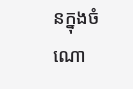នក្នុងចំណោ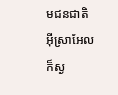មជន‌ជាតិអ៊ីស្រា‌អែលក៏ស្ង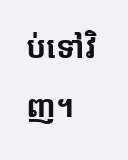ប់ទៅវិញ។